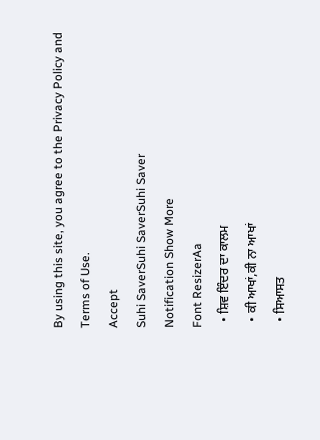By using this site, you agree to the Privacy Policy and Terms of Use.
Accept
Suhi SaverSuhi SaverSuhi Saver
Notification Show More
Font ResizerAa
  • ਸ਼ਿਵ ਇੰਦਰ ਦਾ ਕਾਲਮ
  • ਕੀ ਆਖਾਂ,ਕੀ ਨਾ ਆਖਾਂ
  • ਸਿਆਸਤ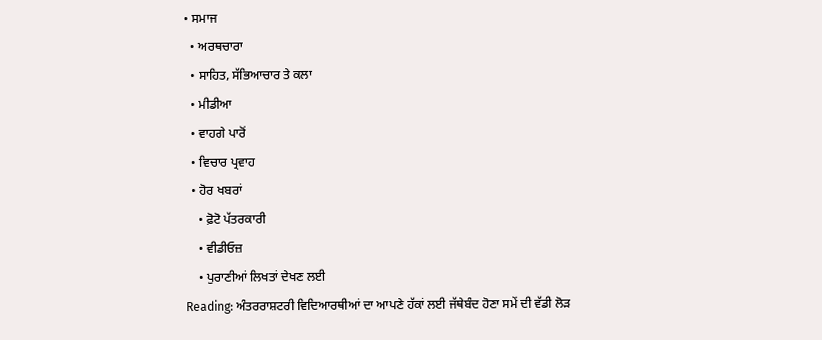• ਸਮਾਜ
  • ਅਰਥਚਾਰਾ
  • ਸਾਹਿਤ, ਸੱਭਿਆਚਾਰ ਤੇ ਕਲਾ
  • ਮੀਡੀਆ
  • ਵਾਹਗੇ ਪਾਰੋਂ
  • ਵਿਚਾਰ ਪ੍ਰਵਾਹ
  • ਹੋਰ ਖਬਰਾਂ
    • ਫ਼ੋਟੋ ਪੱਤਰਕਾਰੀ
    • ਵੀਡੀਓਜ਼
    • ਪੁਰਾਣੀਆਂ ਲਿਖਤਾਂ ਦੇਖਣ ਲਈ
Reading: ਅੰਤਰਰਾਸ਼ਟਰੀ ਵਿਦਿਆਰਥੀਆਂ ਦਾ ਆਪਣੇ ਹੱਕਾਂ ਲਈ ਜੱਥੇਬੰਦ ਹੋਣਾ ਸਮੇਂ ਦੀ ਵੱਡੀ ਲੋੜ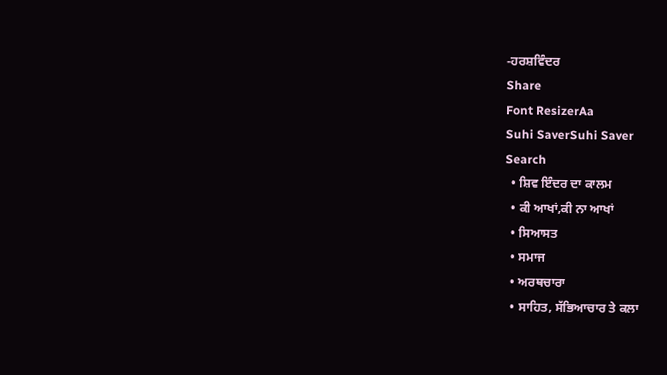-ਹਰਸ਼ਵਿੰਦਰ
Share
Font ResizerAa
Suhi SaverSuhi Saver
Search
  • ਸ਼ਿਵ ਇੰਦਰ ਦਾ ਕਾਲਮ
  • ਕੀ ਆਖਾਂ,ਕੀ ਨਾ ਆਖਾਂ
  • ਸਿਆਸਤ
  • ਸਮਾਜ
  • ਅਰਥਚਾਰਾ
  • ਸਾਹਿਤ, ਸੱਭਿਆਚਾਰ ਤੇ ਕਲਾ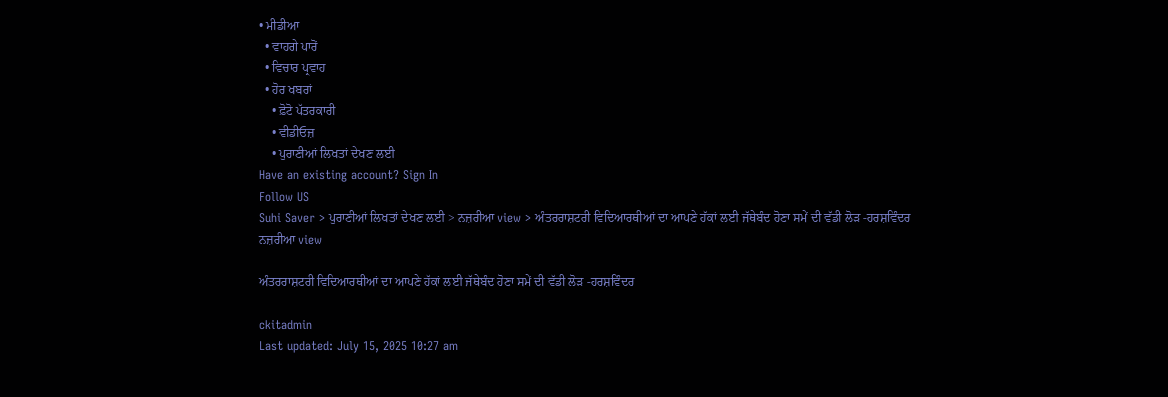• ਮੀਡੀਆ
  • ਵਾਹਗੇ ਪਾਰੋਂ
  • ਵਿਚਾਰ ਪ੍ਰਵਾਹ
  • ਹੋਰ ਖਬਰਾਂ
    • ਫ਼ੋਟੋ ਪੱਤਰਕਾਰੀ
    • ਵੀਡੀਓਜ਼
    • ਪੁਰਾਣੀਆਂ ਲਿਖਤਾਂ ਦੇਖਣ ਲਈ
Have an existing account? Sign In
Follow US
Suhi Saver > ਪੁਰਾਣੀਆਂ ਲਿਖਤਾਂ ਦੇਖਣ ਲਈ > ਨਜ਼ਰੀਆ view > ਅੰਤਰਰਾਸ਼ਟਰੀ ਵਿਦਿਆਰਥੀਆਂ ਦਾ ਆਪਣੇ ਹੱਕਾਂ ਲਈ ਜੱਥੇਬੰਦ ਹੋਣਾ ਸਮੇਂ ਦੀ ਵੱਡੀ ਲੋੜ -ਹਰਸ਼ਵਿੰਦਰ
ਨਜ਼ਰੀਆ view

ਅੰਤਰਰਾਸ਼ਟਰੀ ਵਿਦਿਆਰਥੀਆਂ ਦਾ ਆਪਣੇ ਹੱਕਾਂ ਲਈ ਜੱਥੇਬੰਦ ਹੋਣਾ ਸਮੇਂ ਦੀ ਵੱਡੀ ਲੋੜ -ਹਰਸ਼ਵਿੰਦਰ

ckitadmin
Last updated: July 15, 2025 10:27 am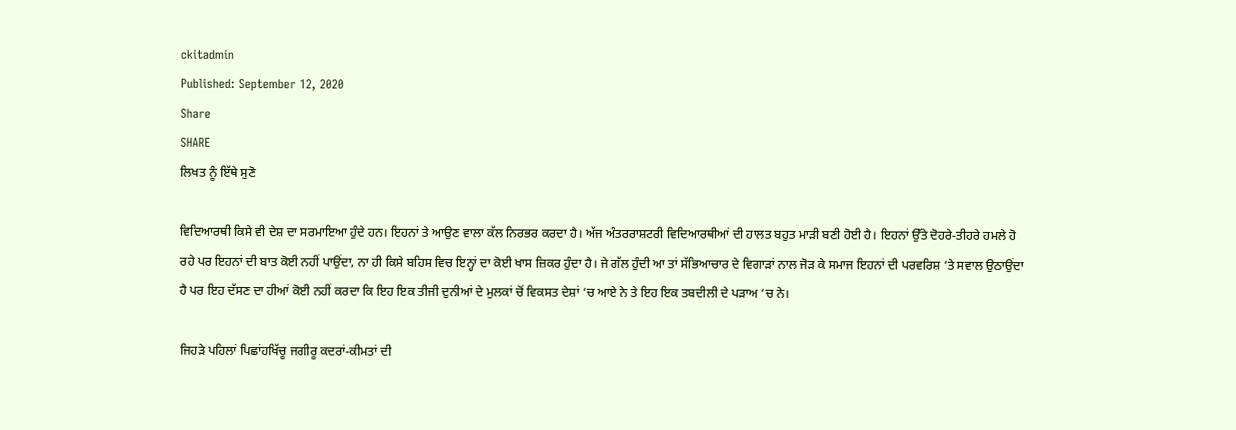ckitadmin
Published: September 12, 2020
Share
SHARE
ਲਿਖਤ ਨੂੰ ਇੱਥੇ ਸੁਣੋ

ਵਿਦਿਆਰਥੀ ਕਿਸੇ ਵੀ ਦੇਸ਼ ਦਾ ਸਰਮਾਇਆ ਹੁੰਦੇ ਹਨ। ਇਹਨਾਂ ਤੇ ਆਉਣ ਵਾਲਾ ਕੱਲ ਨਿਰਭਰ ਕਰਦਾ ਹੈ। ਅੱਜ ਅੰਤਰਰਾਸ਼ਟਰੀ ਵਿਦਿਆਰਥੀਆਂ ਦੀ ਹਾਲਤ ਬਹੁਤ ਮਾੜੀ ਬਣੀ ਹੋਈ ਹੈ। ਇਹਨਾਂ ਉੱਤੇ ਦੋਹਰੇ-ਤੀਹਰੇ ਹਮਲੇ ਹੋ ਰਹੇ ਪਰ ਇਹਨਾਂ ਦੀ ਬਾਤ ਕੋਈ ਨਹੀਂ ਪਾਉਂਦਾ, ਨਾ ਹੀ ਕਿਸੇ ਬਹਿਸ ਵਿਚ ਇਨ੍ਹਾਂ ਦਾ ਕੋਈ ਖਾਸ ਜ਼ਿਕਰ ਹੁੰਦਾ ਹੈ। ਜੇ ਗੱਲ ਹੁੰਦੀ ਆ ਤਾਂ ਸੱਭਿਆਚਾਰ ਦੇ ਵਿਗਾੜਾਂ ਨਾਲ ਜੋੜ ਕੇ ਸਮਾਜ ਇਹਨਾਂ ਦੀ ਪਰਵਰਿਸ਼ ‘ਤੇ ਸਵਾਲ ਉਠਾਉਂਦਾ ਹੈ ਪਰ ਇਹ ਦੱਸਣ ਦਾ ਹੀਆਂ ਕੋਈ ਨਹੀਂ ਕਰਦਾ ਕਿ ਇਹ ਇਕ ਤੀਜੀ ਦੁਨੀਆਂ ਦੇ ਮੁਲਕਾਂ ਚੋਂ ਵਿਕਸਤ ਦੇਸ਼ਾਂ ‘ਚ ਆਏ ਨੇ ਤੇ ਇਹ ਇਕ ਤਬਦੀਲੀ ਦੇ ਪੜਾਅ ‘ਚ ਨੇ।

ਜਿਹੜੇ ਪਹਿਲਾਂ ਪਿਛਾਂਹਖਿੱਚੂ ਜਗੀਰੂ ਕਦਰਾਂ-ਕੀਮਤਾਂ ਦੀ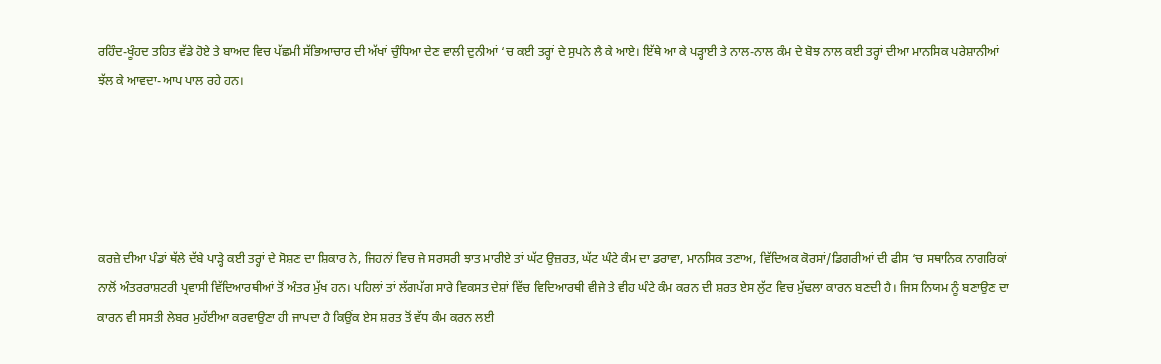ਰਹਿੰਦ-ਖੂੰਹਦ ਤਹਿਤ ਵੱਡੇ ਹੋਏ ਤੇ ਬਾਅਦ ਵਿਚ ਪੱਛਮੀ ਸੱਭਿਆਚਾਰ ਦੀ ਅੱਖਾਂ ਚੁੰਧਿਆ ਦੇਣ ਵਾਲੀ ਦੁਨੀਆਂ ‘ਚ ਕਈ ਤਰ੍ਹਾਂ ਦੇ ਸੁਪਨੇ ਲੈ ਕੇ ਆਏ। ਇੱਥੇ ਆ ਕੇ ਪੜ੍ਹਾਈ ਤੇ ਨਾਲ-ਨਾਲ ਕੰਮ ਦੇ ਬੋਝ ਨਾਲ ਕਈ ਤਰ੍ਹਾਂ ਦੀਆ ਮਾਨਸਿਕ ਪਰੇਸ਼ਾਨੀਆਂ ਝੱਲ ਕੇ ਆਵਦਾ-ਆਪ ਪਾਲ ਰਹੇ ਹਨ।





ਕਰਜ਼ੇ ਦੀਆ ਪੰਡਾਂ ਥੱਲੇ ਦੱਬੇ ਪਾੜ੍ਹੇ ਕਈ ਤਰ੍ਹਾਂ ਦੇ ਸੋਸ਼ਣ ਦਾ ਸ਼ਿਕਾਰ ਨੇ, ਜਿਹਨਾਂ ਵਿਚ ਜੇ ਸਰਸਰੀ ਝਾਤ ਮਾਰੀਏ ਤਾਂ ਘੱਟ ਉਜ਼ਰਤ, ਘੱਟ ਘੰਟੇ ਕੰਮ ਦਾ ਡਰਾਵਾ, ਮਾਨਸਿਕ ਤਣਾਅ, ਵਿੱਦਿਅਕ ਕੋਰਸਾਂ/ਡਿਗਰੀਆਂ ਦੀ ਫੀਸ ‘ਚ ਸਥਾਨਿਕ ਨਾਗਰਿਕਾਂ ਨਾਲੋਂ ਅੰਤਰਰਾਸ਼ਟਰੀ ਪ੍ਰਵਾਸੀ ਵਿੱਦਿਆਰਥੀਆਂ ਤੋਂ ਅੰਤਰ ਮੁੱਖ ਹਨ। ਪਹਿਲਾਂ ਤਾਂ ਲੱਗਪੱਗ ਸਾਰੇ ਵਿਕਸਤ ਦੇਸ਼ਾਂ ਵਿੱਚ ਵਿਦਿਆਰਥੀ ਵੀਜੇ ਤੇ ਵੀਹ ਘੰਟੇ ਕੰਮ ਕਰਨ ਦੀ ਸ਼ਰਤ ਏਸ ਲੁੱਟ ਵਿਚ ਮੁੱਢਲਾ ਕਾਰਨ ਬਣਦੀ ਹੈ। ਜਿਸ ਨਿਯਮ ਨੂੰ ਬਣਾਉਣ ਦਾ ਕਾਰਨ ਵੀ ਸਸਤੀ ਲੇਬਰ ਮੁਹੱਈਆ ਕਰਵਾਉਣਾ ਹੀ ਜਾਪਦਾ ਹੈ ਕਿਉਂਕ ਏਸ ਸ਼ਰਤ ਤੋਂ ਵੱਧ ਕੰਮ ਕਰਨ ਲਈ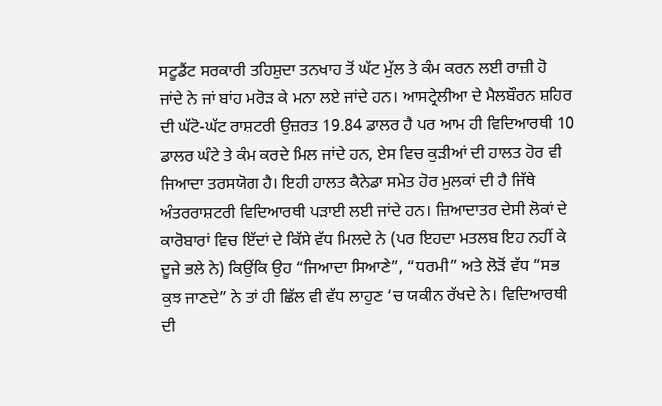ਸਟੂਡੈਂਟ ਸਰਕਾਰੀ ਤਹਿਸ਼ੁਦਾ ਤਨਖਾਹ ਤੋਂ ਘੱਟ ਮੁੱਲ ਤੇ ਕੰਮ ਕਰਨ ਲਈ ਰਾਜ਼ੀ ਹੋ ਜਾਂਦੇ ਨੇ ਜਾਂ ਬਾਂਹ ਮਰੋੜ ਕੇ ਮਨਾ ਲਏ ਜਾਂਦੇ ਹਨ। ਆਸਟ੍ਰੇਲੀਆ ਦੇ ਮੈਲਬੌਰਨ ਸ਼ਹਿਰ ਦੀ ਘੱਟੋ-ਘੱਟ ਰਾਸ਼ਟਰੀ ਉਜ਼ਰਤ 19.84 ਡਾਲਰ ਹੈ ਪਰ ਆਮ ਹੀ ਵਿਦਿਆਰਥੀ 10 ਡਾਲਰ ਘੰਟੇ ਤੇ ਕੰਮ ਕਰਦੇ ਮਿਲ ਜਾਂਦੇ ਹਨ, ਏਸ ਵਿਚ ਕੁੜੀਆਂ ਦੀ ਹਾਲਤ ਹੋਰ ਵੀ ਜਿਆਦਾ ਤਰਸਯੋਗ ਹੈ। ਇਹੀ ਹਾਲਤ ਕੈਨੇਡਾ ਸਮੇਤ ਹੋਰ ਮੁਲਕਾਂ ਦੀ ਹੈ ਜਿੱਥੇ ਅੰਤਰਰਾਸ਼ਟਰੀ ਵਿਦਿਆਰਥੀ ਪੜਾਈ ਲਈ ਜਾਂਦੇ ਹਨ। ਜ਼ਿਆਦਾਤਰ ਦੇਸੀ ਲੋਕਾਂ ਦੇ ਕਾਰੋਬਾਰਾਂ ਵਿਚ ਇੱਦਾਂ ਦੇ ਕਿੱਸੇ ਵੱਧ ਮਿਲਦੇ ਨੇ (ਪਰ ਇਹਦਾ ਮਤਲਬ ਇਹ ਨਹੀਂ ਕੇ ਦੂਜੇ ਭਲੇ ਨੇ) ਕਿਉਂਕਿ ਉਹ “ਜਿਆਦਾ ਸਿਆਣੇ”, “ਧਰਮੀ” ਅਤੇ ਲੋੜੋਂ ਵੱਧ “ਸਭ ਕੁਝ ਜਾਣਦੇ” ਨੇ ਤਾਂ ਹੀ ਛਿੱਲ ਵੀ ਵੱਧ ਲਾਹੁਣ ‘ਚ ਯਕੀਨ ਰੱਖਦੇ ਨੇ। ਵਿਦਿਆਰਥੀ ਦੀ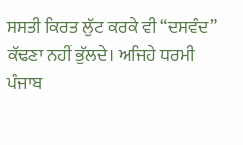ਸਸਤੀ ਕਿਰਤ ਲੁੱਟ ਕਰਕੇ ਵੀ “ਦਸਵੰਦ” ਕੱਢਣਾ ਨਹੀਂ ਭੁੱਲਦੇ। ਅਜਿਹੇ ਧਰਮੀ ਪੰਜਾਬ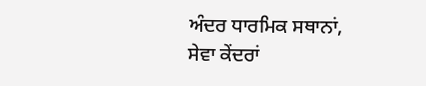ਅੰਦਰ ਧਾਰਮਿਕ ਸਥਾਨਾਂ, ਸੇਵਾ ਕੇਂਦਰਾਂ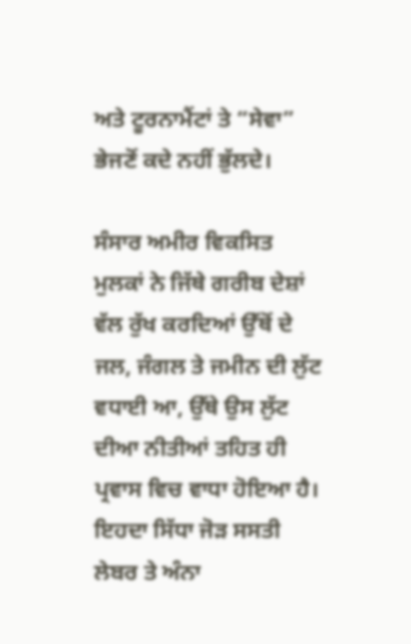ਅਤੇ ਟੂਰਨਾਮੈਂਟਾਂ ਤੇ “ਸੇਵਾ” ਭੇਜਣੋਂ ਕਦੇ ਨਹੀਂ ਭੁੱਲਦੇ।

ਸੰਸਾਰ ਅਮੀਰ ਵਿਕਸਿਤ ਮੁਲਕਾਂ ਨੇ ਜਿੱਥੇ ਗਰੀਬ ਦੇਸ਼ਾਂ ਵੱਲ ਰੁੱਖ ਕਰਦਿਆਂ ਉੱਥੋਂ ਦੇ ਜਲ, ਜੰਗਲ ਤੇ ਜਮੀਨ ਦੀ ਲੁੱਟ ਵਧਾਈ ਆ, ਉੱਥੇ ਉਸ ਲੁੱਟ ਦੀਆ ਨੀਤੀਆਂ ਤਹਿਤ ਹੀ ਪ੍ਰਵਾਸ ਵਿਚ ਵਾਧਾ ਹੋਇਆ ਹੈ। ਇਹਦਾ ਸਿੱਧਾ ਜੋੜ ਸਸਤੀ ਲੇਬਰ ਤੇ ਅੰਨਾ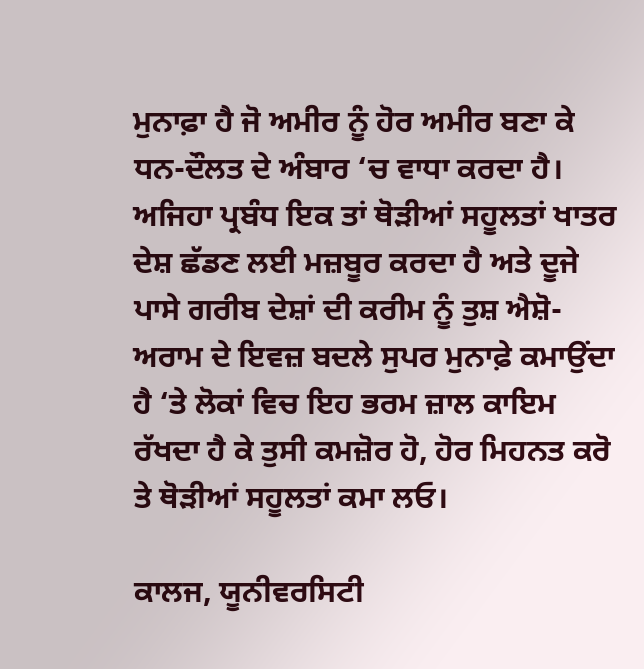ਮੁਨਾਫ਼ਾ ਹੈ ਜੋ ਅਮੀਰ ਨੂੰ ਹੋਰ ਅਮੀਰ ਬਣਾ ਕੇ ਧਨ-ਦੌਲਤ ਦੇ ਅੰਬਾਰ ‘ਚ ਵਾਧਾ ਕਰਦਾ ਹੈ। ਅਜਿਹਾ ਪ੍ਰਬੰਧ ਇਕ ਤਾਂ ਥੋੜੀਆਂ ਸਹੂਲਤਾਂ ਖਾਤਰ ਦੇਸ਼ ਛੱਡਣ ਲਈ ਮਜ਼ਬੂਰ ਕਰਦਾ ਹੈ ਅਤੇ ਦੂਜੇ ਪਾਸੇ ਗਰੀਬ ਦੇਸ਼ਾਂ ਦੀ ਕਰੀਮ ਨੂੰ ਤੁਸ਼ ਐਸ਼ੋ-ਅਰਾਮ ਦੇ ਇਵਜ਼ ਬਦਲੇ ਸੁਪਰ ਮੁਨਾਫ਼ੇ ਕਮਾਉਂਦਾ ਹੈ ‘ਤੇ ਲੋਕਾਂ ਵਿਚ ਇਹ ਭਰਮ ਜ਼ਾਲ ਕਾਇਮ ਰੱਖਦਾ ਹੈ ਕੇ ਤੁਸੀ ਕਮਜ਼ੋਰ ਹੋ, ਹੋਰ ਮਿਹਨਤ ਕਰੋ ਤੇ ਥੋੜੀਆਂ ਸਹੂਲਤਾਂ ਕਮਾ ਲਓ।

ਕਾਲਜ, ਯੂਨੀਵਰਸਿਟੀ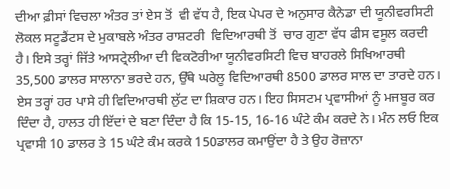ਦੀਆ ਫ਼ੀਸਾਂ ਵਿਚਲਾ ਅੰਤਰ ਤਾਂ ਏਸ ਤੋਂ  ਵੀ ਵੱਧ ਹੈ, ਇਕ ਪੇਪਰ ਦੇ ਅਨੁਸਾਰ ਕੈਨੇਡਾ ਦੀ ਯੂਨੀਵਰਸਿਟੀ ਲੋਕਲ ਸਟੂਡੈਂਟਸ ਦੇ ਮੁਕਾਬਲੇ ਅੰਤਰ ਰਾਸ਼ਟਰੀ  ਵਿਦਿਆਰਥੀ ਤੋਂ  ਚਾਰ ਗੁਣਾ ਵੱਧ ਫੀਸ ਵਸੂਲ ਕਰਦੀ ਹੈ। ਇਸੇ ਤਰ੍ਹਾਂ ਜਿੱਤੇ ਆਸਟ੍ਰੇਲੀਆ ਦੀ ਵਿਕਟੋਰੀਆ ਯੂਨੀਵਰਸਿਟੀ ਵਿਚ ਬਾਹਰਲੇ ਸਿਖਿਆਰਥੀ 35,500 ਡਾਲਰ ਸਾਲਾਨਾ ਭਰਦੇ ਹਨ, ਉੱਥੇ ਘਰੇਲੂ ਵਿਦਿਆਰਥੀ 8500 ਡਾਲਰ ਸਾਲ ਦਾ ਤਾਰਦੇ ਹਨ। ਏਸ ਤਰ੍ਹਾਂ ਹਰ ਪਾਸੇ ਹੀ ਵਿਦਿਆਰਥੀ ਲੁੱਟ ਦਾ ਸ਼ਿਕਾਰ ਹਨ। ਇਹ ਸਿਸਟਮ ਪ੍ਰਵਾਸੀਆਂ ਨੂੰ ਮਜਬੂਰ ਕਰ ਦਿੰਦਾ ਹੈ, ਹਾਲਤ ਹੀ ਇੱਦਾਂ ਦੇ ਬਣਾ ਦਿੰਦਾ ਹੈ ਕਿ 15-15, 16-16 ਘੰਟੇ ਕੰਮ ਕਰਦੇ ਨੇ। ਮੰਨ ਲਓ ਇਕ ਪ੍ਰਵਾਸੀ 10 ਡਾਲਰ ਤੇ 15 ਘੰਟੇ ਕੰਮ ਕਰਕੇ 150ਡਾਲਰ ਕਮਾਉਂਦਾ ਹੈ ਤੇ ਉਹ ਰੋਜ਼ਾਨਾ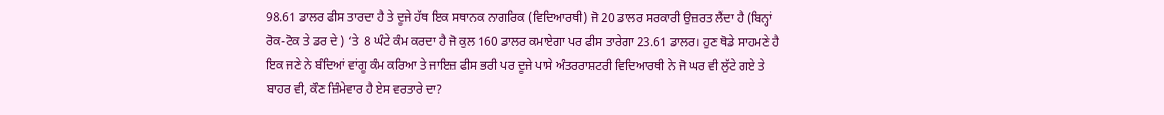98.61 ਡਾਲਰ ਫੀਸ ਤਾਰਦਾ ਹੈ ਤੇ ਦੂਜੇ ਹੱਥ ਇਕ ਸਥਾਨਕ ਨਾਗਰਿਕ (ਵਿਦਿਆਰਥੀ) ਜੋ 20 ਡਾਲਰ ਸਰਕਾਰੀ ਉਜ਼ਰਤ ਲੈਂਦਾ ਹੈ (ਬਿਨ੍ਹਾਂ ਰੋਕ-ਟੋਕ ਤੇ ਡਰ ਦੇ ) ‘ਤੇ  8 ਘੰਟੇ ਕੰਮ ਕਰਦਾ ਹੈ ਜੋ ਕੁਲ 160 ਡਾਲਰ ਕਮਾਏਗਾ ਪਰ ਫੀਸ ਤਾਰੇਗਾ 23.61 ਡਾਲਰ। ਹੁਣ ਥੋਡੇ ਸਾਹਮਣੇ ਹੈ ਇਕ ਜਣੇ ਨੇ ਬੰਦਿਆਂ ਵਾਂਗੂ ਕੰਮ ਕਰਿਆ ਤੇ ਜਾਇਜ਼ ਫੀਸ ਭਰੀ ਪਰ ਦੂਜੇ ਪਾਸੇ ਅੰਤਰਰਾਸ਼ਟਰੀ ਵਿਦਿਆਰਥੀ ਨੇ ਜੋ ਘਰ ਵੀ ਲੁੱਟੇ ਗਏ ਤੇ ਬਾਹਰ ਵੀ, ਕੌਣ ਜ਼ਿੰਮੇਵਾਰ ਹੈ ਏਸ ਵਰਤਾਰੇ ਦਾ?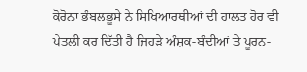ਕੋਰੋਨਾ ਭੰਬਲਭੂਸੇ ਨੇ ਸਿਖਿਆਰਥੀਆਂ ਦੀ ਹਾਲਤ ਹੋਰ ਵੀ ਪੇਤਲੀ ਕਰ ਦਿੱਤੀ ਹੈ ਜਿਹੜੇ ਅੰਸ਼ਕ-ਬੰਦੀਆਂ ਤੇ ਪੂਰਨ-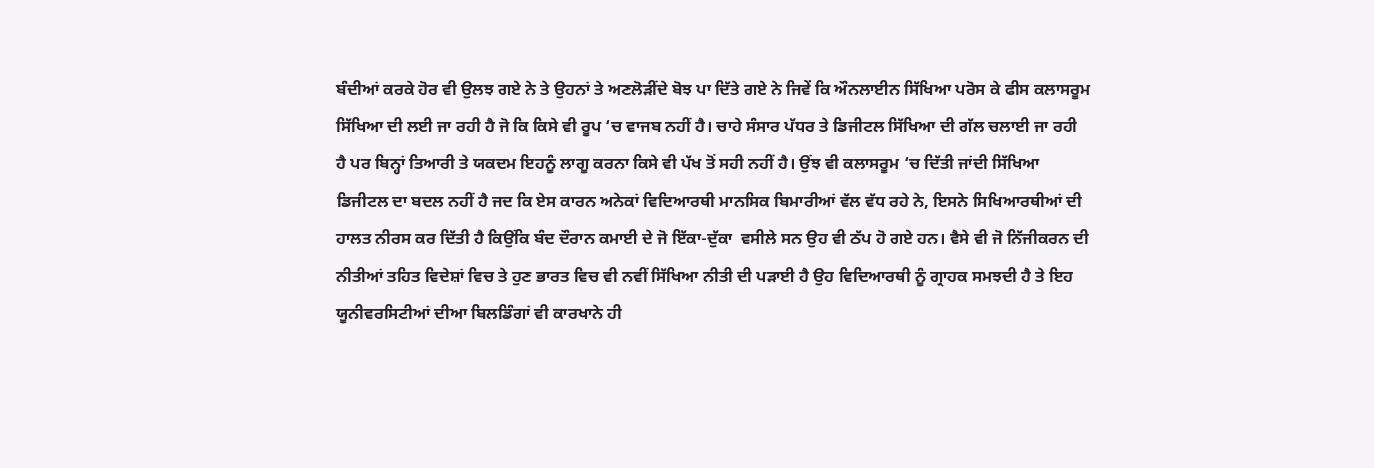ਬੰਦੀਆਂ ਕਰਕੇ ਹੋਰ ਵੀ ਉਲਝ ਗਏ ਨੇ ਤੇ ਉਹਨਾਂ ਤੇ ਅਣਲੋੜੀਂਦੇ ਬੋਝ ਪਾ ਦਿੱਤੇ ਗਏ ਨੇ ਜਿਵੇਂ ਕਿ ਔਨਲਾਈਨ ਸਿੱਖਿਆ ਪਰੋਸ ਕੇ ਫੀਸ ਕਲਾਸਰੂਮ ਸਿੱਖਿਆ ਦੀ ਲਈ ਜਾ ਰਹੀ ਹੈ ਜੋ ਕਿ ਕਿਸੇ ਵੀ ਰੂਪ ‘ਚ ਵਾਜਬ ਨਹੀਂ ਹੈ। ਚਾਹੇ ਸੰਸਾਰ ਪੱਧਰ ਤੇ ਡਿਜੀਟਲ ਸਿੱਖਿਆ ਦੀ ਗੱਲ ਚਲਾਈ ਜਾ ਰਹੀ ਹੈ ਪਰ ਬਿਨ੍ਹਾਂ ਤਿਆਰੀ ਤੇ ਯਕਦਮ ਇਹਨੂੰ ਲਾਗੂ ਕਰਨਾ ਕਿਸੇ ਵੀ ਪੱਖ ਤੋਂ ਸਹੀ ਨਹੀਂ ਹੈ। ਉਂਝ ਵੀ ਕਲਾਸਰੂਮ ‘ਚ ਦਿੱਤੀ ਜਾਂਦੀ ਸਿੱਖਿਆ ਡਿਜੀਟਲ ਦਾ ਬਦਲ ਨਹੀਂ ਹੈ ਜਦ ਕਿ ਏਸ ਕਾਰਨ ਅਨੇਕਾਂ ਵਿਦਿਆਰਥੀ ਮਾਨਸਿਕ ਬਿਮਾਰੀਆਂ ਵੱਲ ਵੱਧ ਰਹੇ ਨੇ, ਇਸਨੇ ਸਿਖਿਆਰਥੀਆਂ ਦੀ ਹਾਲਤ ਨੀਰਸ ਕਰ ਦਿੱਤੀ ਹੈ ਕਿਉਂਕਿ ਬੰਦ ਦੌਰਾਨ ਕਮਾਈ ਦੇ ਜੋ ਇੱਕਾ-ਦੁੱਕਾ  ਵਸੀਲੇ ਸਨ ਉਹ ਵੀ ਠੱਪ ਹੋ ਗਏ ਹਨ। ਵੈਸੇ ਵੀ ਜੋ ਨਿੱਜੀਕਰਨ ਦੀ ਨੀਤੀਆਂ ਤਹਿਤ ਵਿਦੇਸ਼ਾਂ ਵਿਚ ਤੇ ਹੁਣ ਭਾਰਤ ਵਿਚ ਵੀ ਨਵੀਂ ਸਿੱਖਿਆ ਨੀਤੀ ਦੀ ਪੜਾਈ ਹੈ ਉਹ ਵਿਦਿਆਰਥੀ ਨੂੰ ਗ੍ਰਾਹਕ ਸਮਝਦੀ ਹੈ ਤੇ ਇਹ ਯੂਨੀਵਰਸਿਟੀਆਂ ਦੀਆ ਬਿਲਡਿੰਗਾਂ ਵੀ ਕਾਰਖਾਨੇ ਹੀ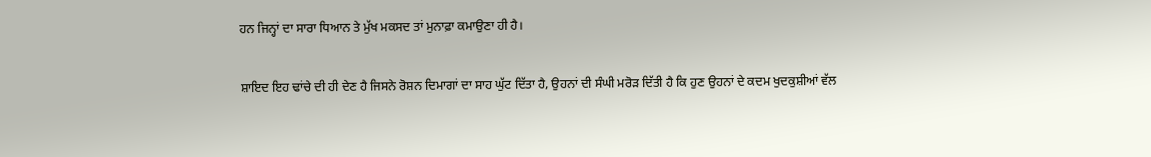ਹਨ ਜਿਨ੍ਹਾਂ ਦਾ ਸਾਰਾ ਧਿਆਨ ਤੇ ਮੁੱਖ ਮਕਸਦ ਤਾਂ ਮੁਨਾਫ਼ਾ ਕਮਾਉਣਾ ਹੀ ਹੈ।

ਸ਼ਾਇਦ ਇਹ ਢਾਂਚੇ ਦੀ ਹੀ ਦੇਣ ਹੈ ਜਿਸਨੇ ਰੋਸ਼ਨ ਦਿਮਾਗਾਂ ਦਾ ਸਾਹ ਘੁੱਟ ਦਿੱਤਾ ਹੈ, ਉਹਨਾਂ ਦੀ ਸੰਘੀ ਮਰੋੜ ਦਿੱਤੀ ਹੈ ਕਿ ਹੁਣ ਉਹਨਾਂ ਦੇ ਕਦਮ ਖੁਦਕੁਸ਼ੀਆਂ ਵੱਲ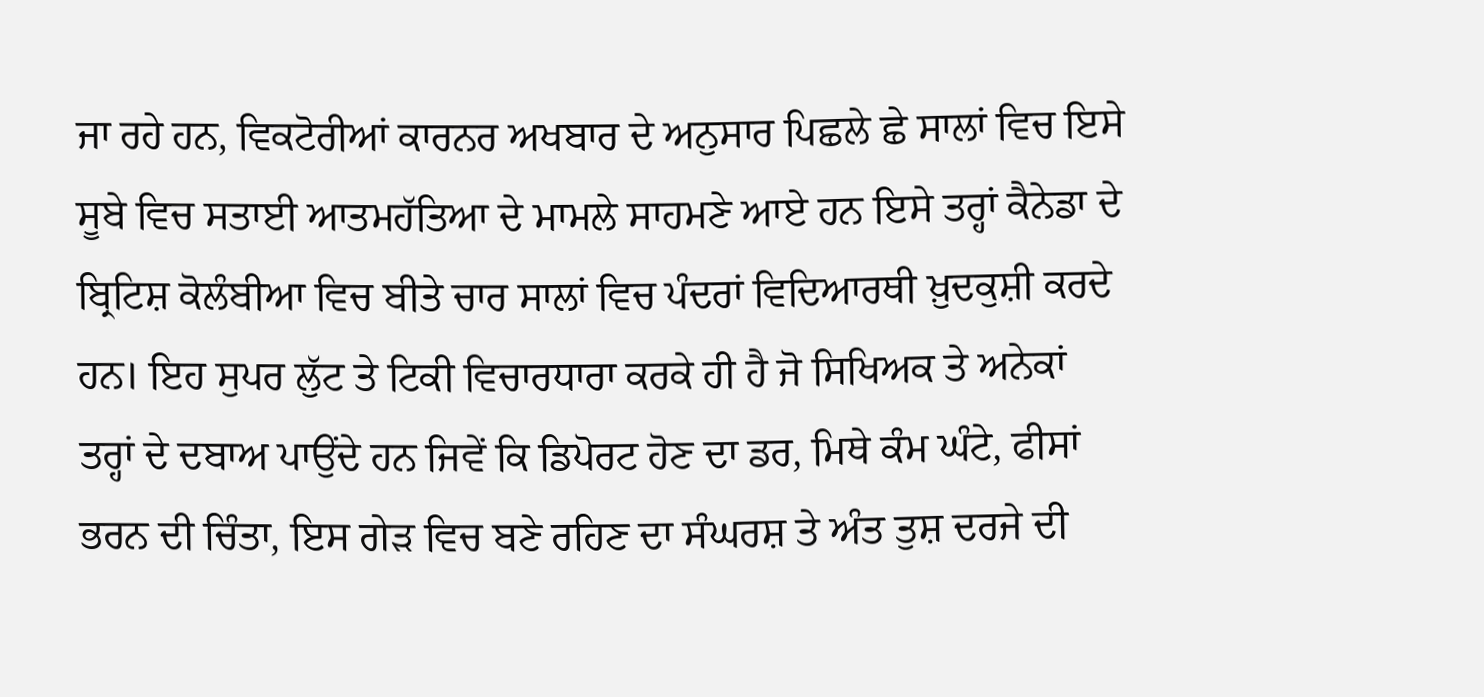ਜਾ ਰਹੇ ਹਨ, ਵਿਕਟੋਰੀਆਂ ਕਾਰਨਰ ਅਖਬਾਰ ਦੇ ਅਨੁਸਾਰ ਪਿਛਲੇ ਛੇ ਸਾਲਾਂ ਵਿਚ ਇਸੇ ਸੂਬੇ ਵਿਚ ਸਤਾਈ ਆਤਮਹੱਤਿਆ ਦੇ ਮਾਮਲੇ ਸਾਹਮਣੇ ਆਏ ਹਨ ਇਸੇ ਤਰ੍ਹਾਂ ਕੈਨੇਡਾ ਦੇ ਬ੍ਰਿਟਿਸ਼ ਕੋਲੰਬੀਆ ਵਿਚ ਬੀਤੇ ਚਾਰ ਸਾਲਾਂ ਵਿਚ ਪੰਦਰਾਂ ਵਿਦਿਆਰਥੀ ਖ਼ੁਦਕੁਸ਼ੀ ਕਰਦੇ ਹਨ। ਇਹ ਸੁਪਰ ਲੁੱਟ ਤੇ ਟਿਕੀ ਵਿਚਾਰਧਾਰਾ ਕਰਕੇ ਹੀ ਹੈ ਜੋ ਸਿਖਿਅਕ ਤੇ ਅਨੇਕਾਂ ਤਰ੍ਹਾਂ ਦੇ ਦਬਾਅ ਪਾਉਂਦੇ ਹਨ ਜਿਵੇਂ ਕਿ ਡਿਪੋਰਟ ਹੋਣ ਦਾ ਡਰ, ਮਿਥੇ ਕੰਮ ਘੰਟੇ, ਫੀਸਾਂ ਭਰਨ ਦੀ ਚਿੰਤਾ, ਇਸ ਗੇੜ ਵਿਚ ਬਣੇ ਰਹਿਣ ਦਾ ਸੰਘਰਸ਼ ਤੇ ਅੰਤ ਤੁਸ਼ ਦਰਜੇ ਦੀ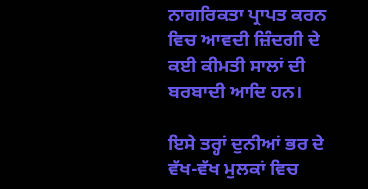ਨਾਗਰਿਕਤਾ ਪ੍ਰਾਪਤ ਕਰਨ ਵਿਚ ਆਵਦੀ ਜ਼ਿੰਦਗੀ ਦੇ ਕਈ ਕੀਮਤੀ ਸਾਲਾਂ ਦੀ ਬਰਬਾਦੀ ਆਦਿ ਹਨ।

ਇਸੇ ਤਰ੍ਹਾਂ ਦੁਨੀਆਂ ਭਰ ਦੇ ਵੱਖ-ਵੱਖ ਮੁਲਕਾਂ ਵਿਚ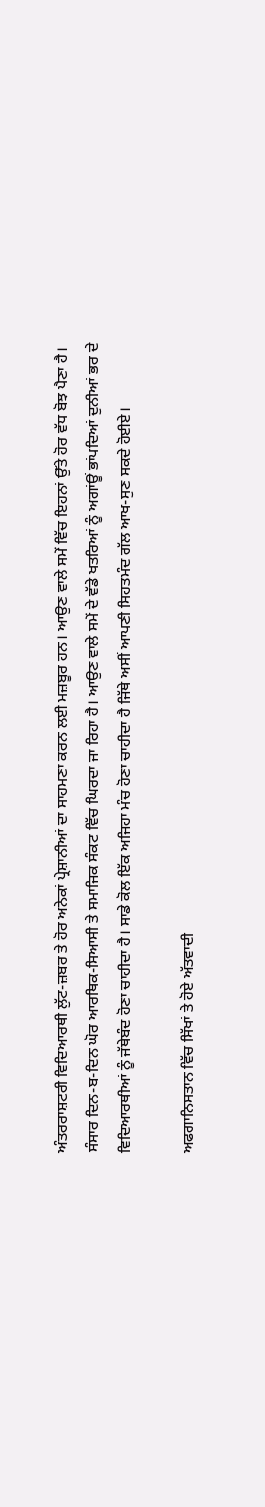ਅੰਤਰਰਾਸ਼ਟਰੀ ਵਿਦਿਆਰਥੀ ਲੁੱਟ-ਜ਼ਬਰ ਤੇ ਹੋਰ ਅਨੇਕਾਂ ਪ੍ਰੇਸ਼ਾਨੀਆਂ ਦਾ ਸਾਹਮਣਾ ਕਰਨ ਲਈ ਮਜ਼ਬੂਰ ਹਨ। ਆਉਣ ਵਾਲੇ ਸਮੇਂ ਵਿੱਚ ਇਹਨਾਂ ਉੱਤੇ ਹੋਰ ਵੱਧ ਬੋਝ ਪੈਣਾ ਹੈ। ਸੰਸਾਰ ਦਿਨ-ਬ-ਦਿਨ ਘੋਰ ਆਰਥਿਕ-ਸਿਆਸੀ ਤੇ ਸਮਾਜਿਕ ਸੰਕਟ ਵਿੱਚ ਘਿਰਦਾ ਜਾ ਰਿਹਾ ਹੈ। ਆਉਣ ਵਾਲੇ ਸਮੇਂ ਦੇ ਵੱਡੇ ਖਤਰਿਆਂ ਨੂੰ ਅਗਾਂਊਂ ਭਾਂਪਦਿਆਂ ਦੁਨੀਆਂ ਭਰ ਦੇ ਵਿਦਿਆਰਥੀਆਂ ਨੂੰ ਜੱਥੇਬੰਦ ਹੋਣਾ ਚਾਹੀਦਾ ਹੈ। ਸਾਡੇ ਕੋਲ ਇੱਕ ਅਜਿਹਾ ਮੰਚ ਹੋਣਾ ਚਾਹੀਦਾ ਹੈ ਜਿੱਥੇ ਅਸੀਂ ਆਪਣੀ ਸਿਹਤਮੰਦ ਗੱਲ ਆਖ-ਸੁਣ ਸਕਦੇ ਹੋਈਏ।

ਅਫਗਾਨਿਸਤਾਨ ਵਿੱਚ ਸਿੱਖਾਂ ਤੇ ਹੋਏ ਅੱਤਵਾਦੀ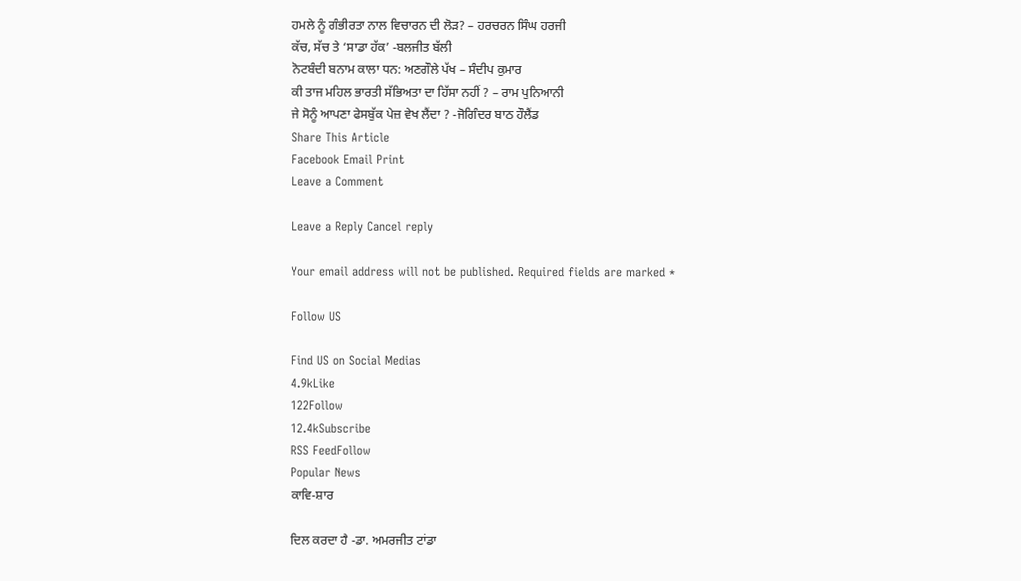ਹਮਲੇ ਨੂੰ ਗੰਭੀਰਤਾ ਨਾਲ ਵਿਚਾਰਨ ਦੀ ਲੋੜ? – ਹਰਚਰਨ ਸਿੰਘ ਹਰਜੀ
ਕੱਚ, ਸੱਚ ਤੇ ‘ਸਾਡਾ ਹੱਕ’ -ਬਲਜੀਤ ਬੱਲੀ
ਨੋਟਬੰਦੀ ਬਨਾਮ ਕਾਲਾ ਧਨ: ਅਣਗੌਲੇ ਪੱਖ – ਸੰਦੀਪ ਕੁਮਾਰ
ਕੀ ਤਾਜ ਮਹਿਲ ਭਾਰਤੀ ਸੱਭਿਅਤਾ ਦਾ ਹਿੱਸਾ ਨਹੀਂ ? – ਰਾਮ ਪੁਨਿਆਨੀ
ਜੇ ਸੋਨੂੰ ਆਪਣਾ ਫੇਸਬੁੱਕ ਪੇਜ਼ ਵੇਖ ਲੈਂਦਾ ? -ਜੋਗਿੰਦਰ ਬਾਠ ਹੌਲੈਂਡ
Share This Article
Facebook Email Print
Leave a Comment

Leave a Reply Cancel reply

Your email address will not be published. Required fields are marked *

Follow US

Find US on Social Medias
4.9kLike
122Follow
12.4kSubscribe
RSS FeedFollow
Popular News
ਕਾਵਿ-ਸ਼ਾਰ

ਦਿਲ ਕਰਦਾ ਹੈ -ਡਾ. ਅਮਰਜੀਤ ਟਾਂਡਾ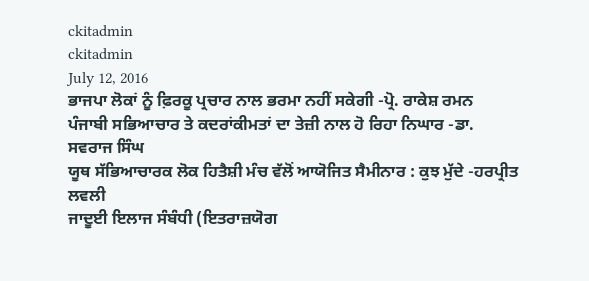ckitadmin
ckitadmin
July 12, 2016
ਭਾਜਪਾ ਲੋਕਾਂ ਨੂੰ ਫ਼ਿਰਕੂ ਪ੍ਰਚਾਰ ਨਾਲ ਭਰਮਾ ਨਹੀਂ ਸਕੇਗੀ -ਪ੍ਰੋ. ਰਾਕੇਸ਼ ਰਮਨ
ਪੰਜਾਬੀ ਸਭਿਆਚਾਰ ਤੇ ਕਦਰਾਂਕੀਮਤਾਂ ਦਾ ਤੇਜ਼ੀ ਨਾਲ ਹੋ ਰਿਹਾ ਨਿਘਾਰ -ਡਾ. ਸਵਰਾਜ ਸਿੰਘ
ਯੂਥ ਸੱਭਿਆਚਾਰਕ ਲੋਕ ਹਿਤੈਸ਼ੀ ਮੰਚ ਵੱਲੋਂ ਆਯੋਜਿਤ ਸੈਮੀਨਾਰ : ਕੁਝ ਮੁੱਦੇ -ਹਰਪ੍ਰੀਤ ਲਵਲੀ
ਜਾਦੂਈ ਇਲਾਜ ਸੰਬੰਧੀ (ਇਤਰਾਜ਼ਯੋਗ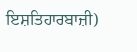ਇਸ਼ਤਿਹਾਰਬਾਜ਼ੀ)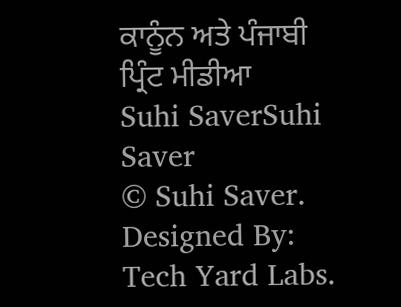ਕਾਨੂੰਨ ਅਤੇ ਪੰਜਾਬੀ ਪ੍ਰਿੰਟ ਮੀਡੀਆ
Suhi SaverSuhi Saver
© Suhi Saver. Designed By: Tech Yard Labs.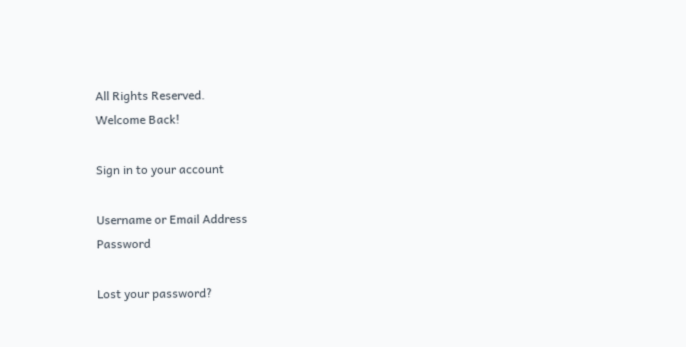All Rights Reserved.
Welcome Back!

Sign in to your account

Username or Email Address
Password

Lost your password?